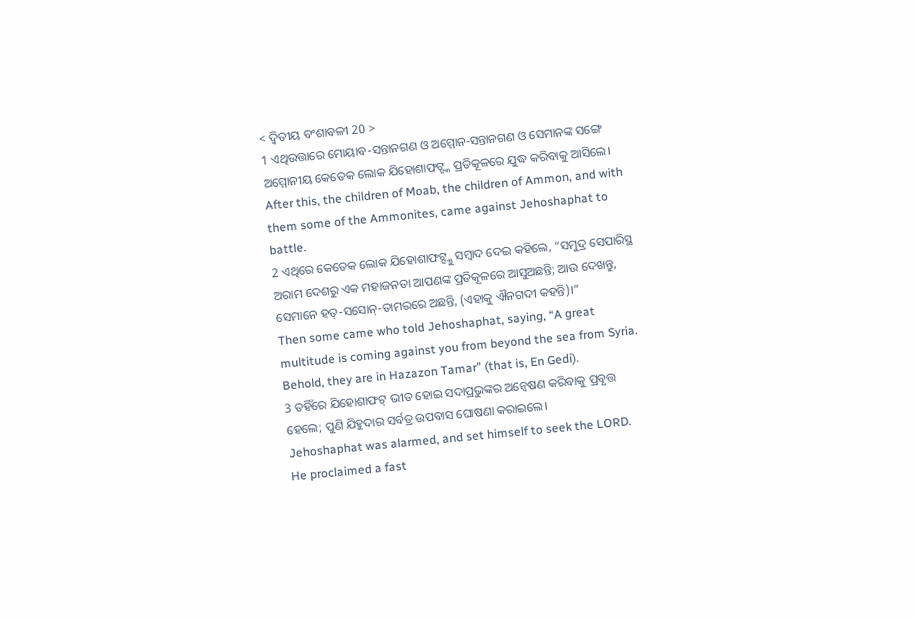< ଦ୍ବିତୀୟ ବଂଶାବଳୀ 20 >
1 ଏଥିଉତ୍ତାରେ ମୋୟାବ-ସନ୍ତାନଗଣ ଓ ଅମ୍ମୋନ-ସନ୍ତାନଗଣ ଓ ସେମାନଙ୍କ ସଙ୍ଗେ ଅମ୍ମୋନୀୟ କେତେକ ଲୋକ ଯିହୋଶାଫଟ୍ଙ୍କ ପ୍ରତିକୂଳରେ ଯୁଦ୍ଧ କରିବାକୁ ଆସିଲେ।
After this, the children of Moab, the children of Ammon, and with them some of the Ammonites, came against Jehoshaphat to battle.
2 ଏଥିରେ କେତେକ ଲୋକ ଯିହୋଶାଫଟ୍ଙ୍କୁ ସମ୍ବାଦ ଦେଇ କହିଲେ, “ସମୁଦ୍ର ସେପାରିସ୍ଥ ଅରାମ ଦେଶରୁ ଏକ ମହାଜନତା ଆପଣଙ୍କ ପ୍ରତିକୂଳରେ ଆସୁଅଛନ୍ତି; ଆଉ ଦେଖନ୍ତୁ, ସେମାନେ ହତ୍-ସସୋନ୍-ତାମରରେ ଅଛନ୍ତି, (ଏହାକୁ ଐନଗଦୀ କହନ୍ତି)।”
Then some came who told Jehoshaphat, saying, “A great multitude is coming against you from beyond the sea from Syria. Behold, they are in Hazazon Tamar” (that is, En Gedi).
3 ତହିଁରେ ଯିହୋଶାଫଟ୍ ଭୀତ ହୋଇ ସଦାପ୍ରଭୁଙ୍କର ଅନ୍ୱେଷଣ କରିବାକୁ ପ୍ରବୃତ୍ତ ହେଲେ; ପୁଣି ଯିହୁଦାର ସର୍ବତ୍ର ଉପବାସ ଘୋଷଣା କରାଇଲେ।
Jehoshaphat was alarmed, and set himself to seek the LORD. He proclaimed a fast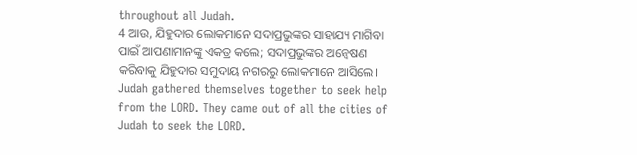throughout all Judah.
4 ଆଉ, ଯିହୁଦାର ଲୋକମାନେ ସଦାପ୍ରଭୁଙ୍କର ସାହାଯ୍ୟ ମାଗିବା ପାଇଁ ଆପଣାମାନଙ୍କୁ ଏକତ୍ର କଲେ; ସଦାପ୍ରଭୁଙ୍କର ଅନ୍ୱେଷଣ କରିବାକୁ ଯିହୁଦାର ସମୁଦାୟ ନଗରରୁ ଲୋକମାନେ ଆସିଲେ।
Judah gathered themselves together to seek help from the LORD. They came out of all the cities of Judah to seek the LORD.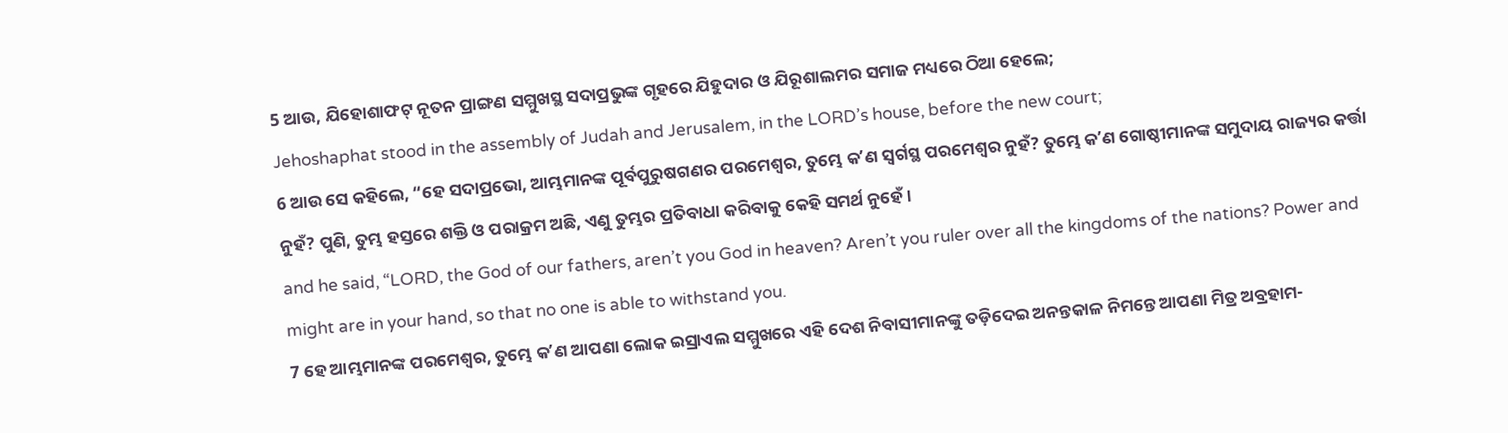5 ଆଉ, ଯିହୋଶାଫଟ୍ ନୂତନ ପ୍ରାଙ୍ଗଣ ସମ୍ମୁଖସ୍ଥ ସଦାପ୍ରଭୁଙ୍କ ଗୃହରେ ଯିହୁଦାର ଓ ଯିରୂଶାଲମର ସମାଜ ମଧ୍ୟରେ ଠିଆ ହେଲେ;
Jehoshaphat stood in the assembly of Judah and Jerusalem, in the LORD’s house, before the new court;
6 ଆଉ ସେ କହିଲେ, “ହେ ସଦାପ୍ରଭୋ, ଆମ୍ଭମାନଙ୍କ ପୂର୍ବପୁରୁଷଗଣର ପରମେଶ୍ୱର, ତୁମ୍ଭେ କʼଣ ସ୍ୱର୍ଗସ୍ଥ ପରମେଶ୍ୱର ନୁହଁ? ତୁମ୍ଭେ କʼଣ ଗୋଷ୍ଠୀମାନଙ୍କ ସମୁଦାୟ ରାଜ୍ୟର କର୍ତ୍ତା ନୁହଁ? ପୁଣି, ତୁମ୍ଭ ହସ୍ତରେ ଶକ୍ତି ଓ ପରାକ୍ରମ ଅଛି, ଏଣୁ ତୁମ୍ଭର ପ୍ରତିବାଧା କରିବାକୁ କେହି ସମର୍ଥ ନୁହେଁ।
and he said, “LORD, the God of our fathers, aren’t you God in heaven? Aren’t you ruler over all the kingdoms of the nations? Power and might are in your hand, so that no one is able to withstand you.
7 ହେ ଆମ୍ଭମାନଙ୍କ ପରମେଶ୍ୱର, ତୁମ୍ଭେ କʼଣ ଆପଣା ଲୋକ ଇସ୍ରାଏଲ ସମ୍ମୁଖରେ ଏହି ଦେଶ ନିବାସୀମାନଙ୍କୁ ତଡ଼ିଦେଇ ଅନନ୍ତକାଳ ନିମନ୍ତେ ଆପଣା ମିତ୍ର ଅବ୍ରହାମ-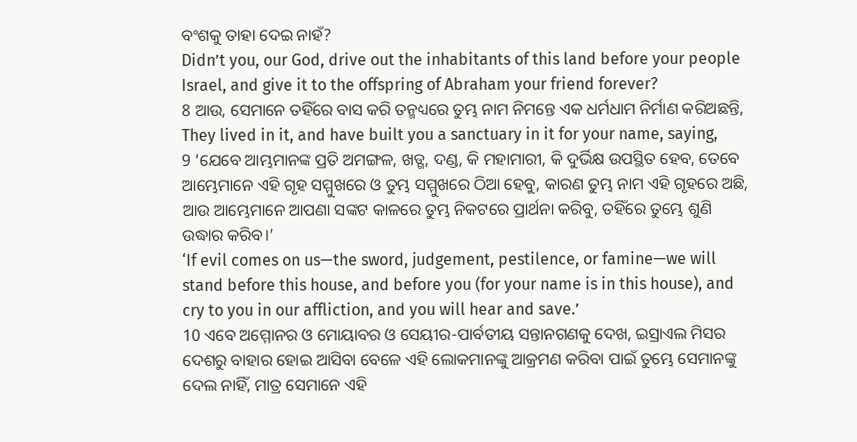ବଂଶକୁ ତାହା ଦେଇ ନାହଁ?
Didn’t you, our God, drive out the inhabitants of this land before your people Israel, and give it to the offspring of Abraham your friend forever?
8 ଆଉ, ସେମାନେ ତହିଁରେ ବାସ କରି ତନ୍ମଧ୍ୟରେ ତୁମ୍ଭ ନାମ ନିମନ୍ତେ ଏକ ଧର୍ମଧାମ ନିର୍ମାଣ କରିଅଛନ୍ତି,
They lived in it, and have built you a sanctuary in it for your name, saying,
9 ‘ଯେବେ ଆମ୍ଭମାନଙ୍କ ପ୍ରତି ଅମଙ୍ଗଳ, ଖଡ୍ଗ, ଦଣ୍ଡ, କି ମହାମାରୀ, କି ଦୁର୍ଭିକ୍ଷ ଉପସ୍ଥିତ ହେବ, ତେବେ ଆମ୍ଭେମାନେ ଏହି ଗୃହ ସମ୍ମୁଖରେ ଓ ତୁମ୍ଭ ସମ୍ମୁଖରେ ଠିଆ ହେବୁ, କାରଣ ତୁମ୍ଭ ନାମ ଏହି ଗୃହରେ ଅଛି, ଆଉ ଆମ୍ଭେମାନେ ଆପଣା ସଙ୍କଟ କାଳରେ ତୁମ୍ଭ ନିକଟରେ ପ୍ରାର୍ଥନା କରିବୁ, ତହିଁରେ ତୁମ୍ଭେ ଶୁଣି ଉଦ୍ଧାର କରିବ।’
‘If evil comes on us—the sword, judgement, pestilence, or famine—we will stand before this house, and before you (for your name is in this house), and cry to you in our affliction, and you will hear and save.’
10 ଏବେ ଅମ୍ମୋନର ଓ ମୋୟାବର ଓ ସେୟୀର-ପାର୍ବତୀୟ ସନ୍ତାନଗଣକୁ ଦେଖ, ଇସ୍ରାଏଲ ମିସର ଦେଶରୁ ବାହାର ହୋଇ ଆସିବା ବେଳେ ଏହି ଲୋକମାନଙ୍କୁ ଆକ୍ରମଣ କରିବା ପାଇଁ ତୁମ୍ଭେ ସେମାନଙ୍କୁ ଦେଲ ନାହିଁ, ମାତ୍ର ସେମାନେ ଏହି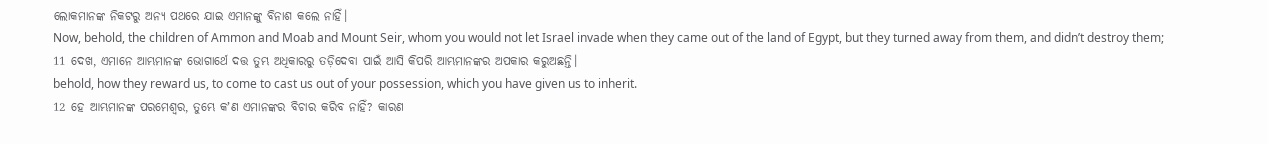ଲୋକମାନଙ୍କ ନିକଟରୁ ଅନ୍ୟ ପଥରେ ଯାଇ ଏମାନଙ୍କୁ ବିନାଶ କଲେ ନାହିଁ।
Now, behold, the children of Ammon and Moab and Mount Seir, whom you would not let Israel invade when they came out of the land of Egypt, but they turned away from them, and didn’t destroy them;
11 ଦେଖ, ଏମାନେ ଆମ୍ଭମାନଙ୍କ ଭୋଗାର୍ଥେ ଦତ୍ତ ତୁମ୍ଭ ଅଧିକାରରୁ ତଡ଼ିଦେବା ପାଇଁ ଆସି କିପରି ଆମ୍ଭମାନଙ୍କର ଅପକାର କରୁଅଛନ୍ତି।
behold, how they reward us, to come to cast us out of your possession, which you have given us to inherit.
12 ହେ ଆମ୍ଭମାନଙ୍କ ପରମେଶ୍ୱର, ତୁମ୍ଭେ କʼଣ ଏମାନଙ୍କର ବିଚାର କରିବ ନାହିଁ? କାରଣ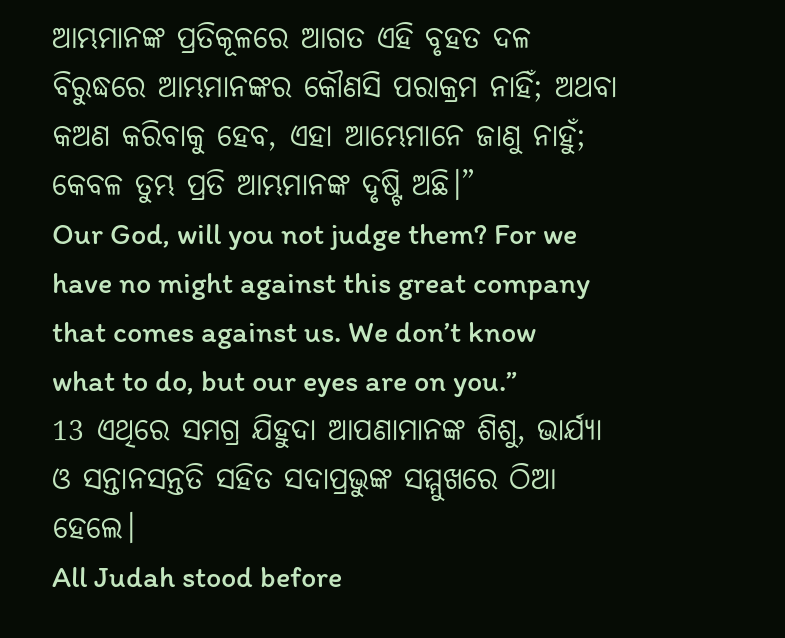ଆମ୍ଭମାନଙ୍କ ପ୍ରତିକୂଳରେ ଆଗତ ଏହି ବୃହତ ଦଳ ବିରୁଦ୍ଧରେ ଆମ୍ଭମାନଙ୍କର କୌଣସି ପରାକ୍ରମ ନାହିଁ; ଅଥବା କଅଣ କରିବାକୁ ହେବ, ଏହା ଆମ୍ଭେମାନେ ଜାଣୁ ନାହୁଁ; କେବଳ ତୁମ୍ଭ ପ୍ରତି ଆମ୍ଭମାନଙ୍କ ଦୃଷ୍ଟି ଅଛି।”
Our God, will you not judge them? For we have no might against this great company that comes against us. We don’t know what to do, but our eyes are on you.”
13 ଏଥିରେ ସମଗ୍ର ଯିହୁଦା ଆପଣାମାନଙ୍କ ଶିଶୁ, ଭାର୍ଯ୍ୟା ଓ ସନ୍ତାନସନ୍ତତି ସହିତ ସଦାପ୍ରଭୁଙ୍କ ସମ୍ମୁଖରେ ଠିଆ ହେଲେ।
All Judah stood before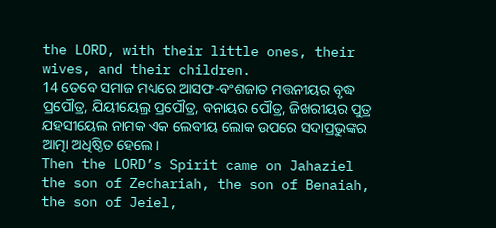the LORD, with their little ones, their wives, and their children.
14 ତେବେ ସମାଜ ମଧ୍ୟରେ ଆସଫ-ବଂଶଜାତ ମତ୍ତନୀୟର ବୃଦ୍ଧ ପ୍ରପୌତ୍ର, ଯିୟୀୟେଲ୍ର ପ୍ରପୌତ୍ର, ବନାୟର ପୌତ୍ର, ଜିଖରୀୟର ପୁତ୍ର ଯହସୀୟେଲ ନାମକ ଏକ ଲେବୀୟ ଲୋକ ଉପରେ ସଦାପ୍ରଭୁଙ୍କର ଆତ୍ମା ଅଧିଷ୍ଠିତ ହେଲେ।
Then the LORD’s Spirit came on Jahaziel the son of Zechariah, the son of Benaiah, the son of Jeiel,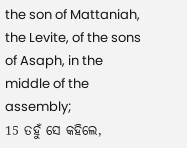the son of Mattaniah, the Levite, of the sons of Asaph, in the middle of the assembly;
15 ତହୁଁ ସେ କହିଲେ,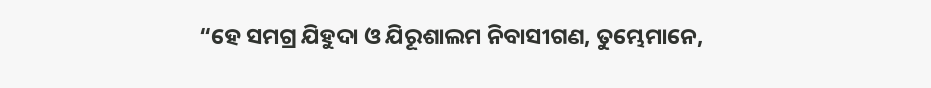“ହେ ସମଗ୍ର ଯିହୁଦା ଓ ଯିରୂଶାଲମ ନିବାସୀଗଣ, ତୁମ୍ଭେମାନେ,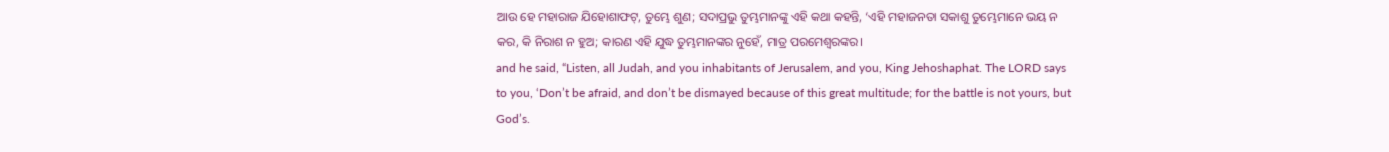ଆଉ ହେ ମହାରାଜ ଯିହୋଶାଫଟ୍, ତୁମ୍ଭେ ଶୁଣ; ସଦାପ୍ରଭୁ ତୁମ୍ଭମାନଙ୍କୁ ଏହି କଥା କହନ୍ତି, ‘ଏହି ମହାଜନତା ସକାଶୁ ତୁମ୍ଭେମାନେ ଭୟ ନ କର, କି ନିରାଶ ନ ହୁଅ; କାରଣ ଏହି ଯୁଦ୍ଧ ତୁମ୍ଭମାନଙ୍କର ନୁହେଁ, ମାତ୍ର ପରମେଶ୍ୱରଙ୍କର।
and he said, “Listen, all Judah, and you inhabitants of Jerusalem, and you, King Jehoshaphat. The LORD says to you, ‘Don’t be afraid, and don’t be dismayed because of this great multitude; for the battle is not yours, but God’s.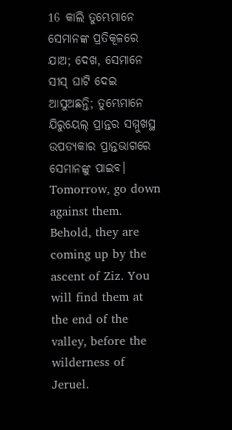16 କାଲି ତୁମ୍ଭେମାନେ ସେମାନଙ୍କ ପ୍ରତିକୂଳରେ ଯାଅ; ଦେଖ, ସେମାନେ ସୀସ୍ ଘାଟି ଦେଇ ଆସୁଅଛନ୍ତି; ତୁମ୍ଭେମାନେ ଯିରୁୟେଲ୍ ପ୍ରାନ୍ତର ସମ୍ମୁଖସ୍ଥ ଉପତ୍ୟକାର ପ୍ରାନ୍ତଭାଗରେ ସେମାନଙ୍କୁ ପାଇବ।
Tomorrow, go down against them. Behold, they are coming up by the ascent of Ziz. You will find them at the end of the valley, before the wilderness of Jeruel.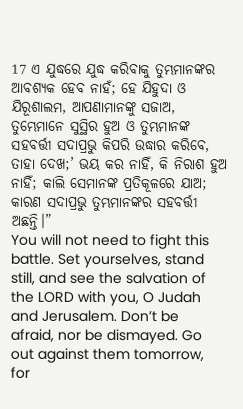17 ଏ ଯୁଦ୍ଧରେ ଯୁଦ୍ଧ କରିବାକୁ ତୁମ୍ଭମାନଙ୍କର ଆବଶ୍ୟକ ହେବ ନାହଁ; ହେ ଯିହୁଦା ଓ ଯିରୂଶାଲମ, ଆପଣାମାନଙ୍କୁ ସଜାଅ, ତୁମ୍ଭେମାନେ ସୁସ୍ଥିର ହୁଅ ଓ ତୁମ୍ଭମାନଙ୍କ ସହବର୍ତ୍ତୀ ସଦାପ୍ରଭୁ କିପରି ଉଦ୍ଧାର କରିବେ, ତାହା ଦେଖ;’ ଭୟ କର ନାହିଁ, କି ନିରାଶ ହୁଅ ନାହିଁ; କାଲି ସେମାନଙ୍କ ପ୍ରତିକୂଳରେ ଯାଅ; କାରଣ ସଦାପ୍ରଭୁ ତୁମ୍ଭମାନଙ୍କର ସହବର୍ତ୍ତୀ ଅଛନ୍ତି।”
You will not need to fight this battle. Set yourselves, stand still, and see the salvation of the LORD with you, O Judah and Jerusalem. Don’t be afraid, nor be dismayed. Go out against them tomorrow, for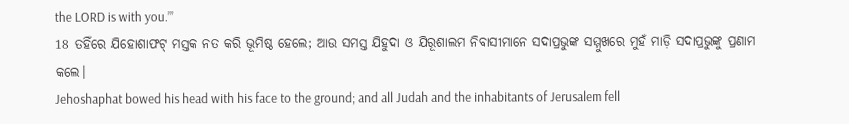the LORD is with you.’”
18 ତହିଁରେ ଯିହୋଶାଫଟ୍ ମସ୍ତକ ନତ କରି ଭୂମିଷ୍ଠ ହେଲେ; ଆଉ ସମସ୍ତ ଯିହୁଦା ଓ ଯିରୂଶାଲମ ନିବାସୀମାନେ ସଦାପ୍ରଭୁଙ୍କ ସମ୍ମୁଖରେ ମୁହଁ ମାଡ଼ି ସଦାପ୍ରଭୁଙ୍କୁ ପ୍ରଣାମ କଲେ।
Jehoshaphat bowed his head with his face to the ground; and all Judah and the inhabitants of Jerusalem fell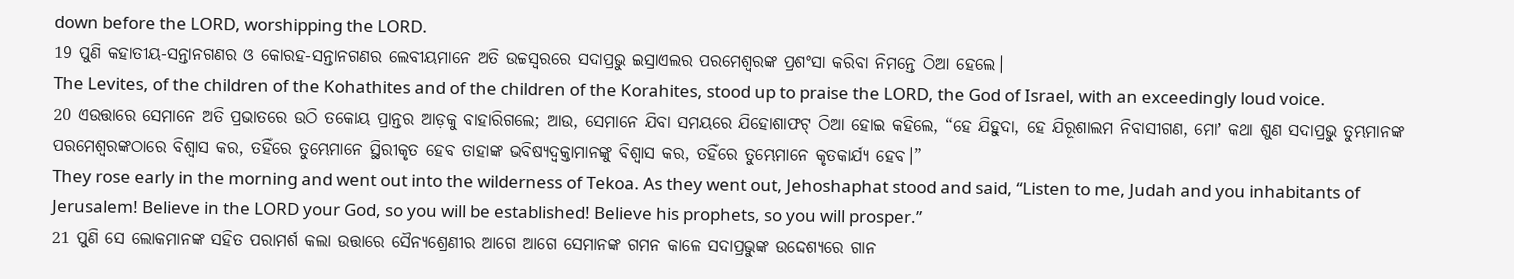down before the LORD, worshipping the LORD.
19 ପୁଣି କହାତୀୟ-ସନ୍ତାନଗଣର ଓ କୋରହ-ସନ୍ତାନଗଣର ଲେବୀୟମାନେ ଅତି ଉଚ୍ଚସ୍ୱରରେ ସଦାପ୍ରଭୁ ଇସ୍ରାଏଲର ପରମେଶ୍ୱରଙ୍କ ପ୍ରଶଂସା କରିବା ନିମନ୍ତେ ଠିଆ ହେଲେ।
The Levites, of the children of the Kohathites and of the children of the Korahites, stood up to praise the LORD, the God of Israel, with an exceedingly loud voice.
20 ଏଉତ୍ତାରେ ସେମାନେ ଅତି ପ୍ରଭାତରେ ଉଠି ତକୋୟ ପ୍ରାନ୍ତର ଆଡ଼କୁ ବାହାରିଗଲେ; ଆଉ, ସେମାନେ ଯିବା ସମୟରେ ଯିହୋଶାଫଟ୍ ଠିଆ ହୋଇ କହିଲେ, “ହେ ଯିହୁଦା, ହେ ଯିରୂଶାଲମ ନିବାସୀଗଣ, ମୋʼ କଥା ଶୁଣ ସଦାପ୍ରଭୁ ତୁମ୍ଭମାନଙ୍କ ପରମେଶ୍ୱରଙ୍କଠାରେ ବିଶ୍ୱାସ କର, ତହିଁରେ ତୁମ୍ଭେମାନେ ସ୍ଥିରୀକୃତ ହେବ ତାହାଙ୍କ ଭବିଷ୍ୟଦ୍ବକ୍ତାମାନଙ୍କୁ ବିଶ୍ୱାସ କର, ତହିଁରେ ତୁମ୍ଭେମାନେ କୃତକାର୍ଯ୍ୟ ହେବ।”
They rose early in the morning and went out into the wilderness of Tekoa. As they went out, Jehoshaphat stood and said, “Listen to me, Judah and you inhabitants of Jerusalem! Believe in the LORD your God, so you will be established! Believe his prophets, so you will prosper.”
21 ପୁଣି ସେ ଲୋକମାନଙ୍କ ସହିତ ପରାମର୍ଶ କଲା ଉତ୍ତାରେ ସୈନ୍ୟଶ୍ରେଣୀର ଆଗେ ଆଗେ ସେମାନଙ୍କ ଗମନ କାଳେ ସଦାପ୍ରଭୁଙ୍କ ଉଦ୍ଦେଶ୍ୟରେ ଗାନ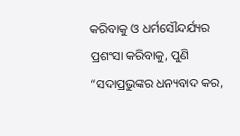କରିବାକୁ ଓ ଧର୍ମସୌନ୍ଦର୍ଯ୍ୟର ପ୍ରଶଂସା କରିବାକୁ, ପୁଣି “ସଦାପ୍ରଭୁଙ୍କର ଧନ୍ୟବାଦ କର,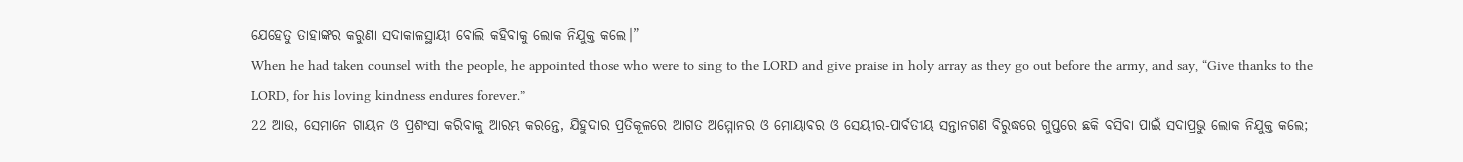ଯେହେତୁ ତାହାଙ୍କର କରୁଣା ସଦାକାଳସ୍ଥାୟୀ ବୋଲି କହିବାକୁ ଲୋକ ନିଯୁକ୍ତ କଲେ।”
When he had taken counsel with the people, he appointed those who were to sing to the LORD and give praise in holy array as they go out before the army, and say, “Give thanks to the LORD, for his loving kindness endures forever.”
22 ଆଉ, ସେମାନେ ଗାୟନ ଓ ପ୍ରଶଂସା କରିବାକୁ ଆରମ୍ଭ କରନ୍ତେ, ଯିହୁଦାର ପ୍ରତିକୂଳରେ ଆଗତ ଅମ୍ମୋନର ଓ ମୋୟାବର ଓ ସେୟୀର-ପାର୍ବତୀୟ ସନ୍ତାନଗଣ ବିରୁଦ୍ଧରେ ଗୁପ୍ତରେ ଛକି ବସିବା ପାଇଁ ସଦାପ୍ରଭୁ ଲୋକ ନିଯୁକ୍ତ କଲେ;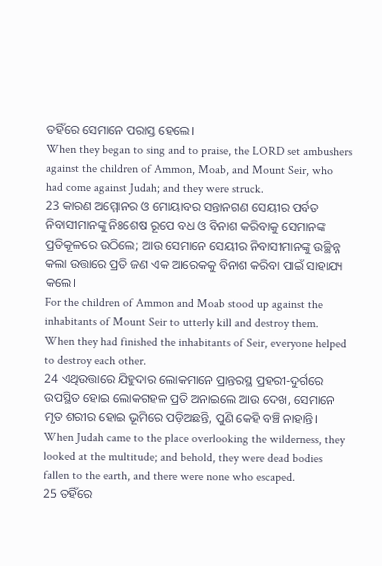ତହିଁରେ ସେମାନେ ପରାସ୍ତ ହେଲେ।
When they began to sing and to praise, the LORD set ambushers against the children of Ammon, Moab, and Mount Seir, who had come against Judah; and they were struck.
23 କାରଣ ଅମ୍ମୋନର ଓ ମୋୟାବର ସନ୍ତାନଗଣ ସେୟୀର ପର୍ବତ ନିବାସୀମାନଙ୍କୁ ନିଃଶେଷ ରୂପେ ବଧ ଓ ବିନାଶ କରିବାକୁ ସେମାନଙ୍କ ପ୍ରତିକୂଳରେ ଉଠିଲେ; ଆଉ ସେମାନେ ସେୟୀର ନିବାସୀମାନଙ୍କୁ ଉଚ୍ଛିନ୍ନ କଲା ଉତ୍ତାରେ ପ୍ରତି ଜଣ ଏକ ଆରେକକୁ ବିନାଶ କରିବା ପାଇଁ ସାହାଯ୍ୟ କଲେ।
For the children of Ammon and Moab stood up against the inhabitants of Mount Seir to utterly kill and destroy them. When they had finished the inhabitants of Seir, everyone helped to destroy each other.
24 ଏଥିଉତ୍ତାରେ ଯିହୁଦାର ଲୋକମାନେ ପ୍ରାନ୍ତରସ୍ଥ ପ୍ରହରୀ-ଦୁର୍ଗରେ ଉପସ୍ଥିତ ହୋଇ ଲୋକଗହଳ ପ୍ରତି ଅନାଇଲେ ଆଉ ଦେଖ, ସେମାନେ ମୃତ ଶରୀର ହୋଇ ଭୂମିରେ ପଡ଼ିଅଛନ୍ତି, ପୁଣି କେହି ବଞ୍ଚି ନାହାନ୍ତି।
When Judah came to the place overlooking the wilderness, they looked at the multitude; and behold, they were dead bodies fallen to the earth, and there were none who escaped.
25 ତହିଁରେ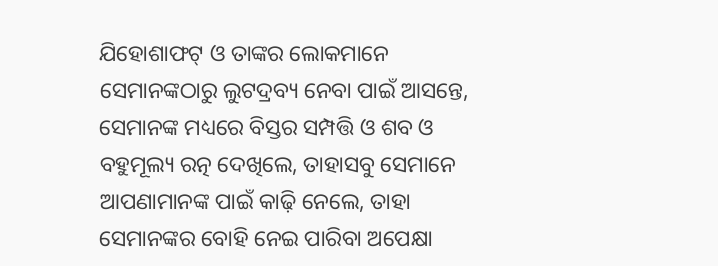ଯିହୋଶାଫଟ୍ ଓ ତାଙ୍କର ଲୋକମାନେ ସେମାନଙ୍କଠାରୁ ଲୁଟଦ୍ରବ୍ୟ ନେବା ପାଇଁ ଆସନ୍ତେ, ସେମାନଙ୍କ ମଧ୍ୟରେ ବିସ୍ତର ସମ୍ପତ୍ତି ଓ ଶବ ଓ ବହୁମୂଲ୍ୟ ରତ୍ନ ଦେଖିଲେ, ତାହାସବୁ ସେମାନେ ଆପଣାମାନଙ୍କ ପାଇଁ କାଢ଼ି ନେଲେ, ତାହା ସେମାନଙ୍କର ବୋହି ନେଇ ପାରିବା ଅପେକ୍ଷା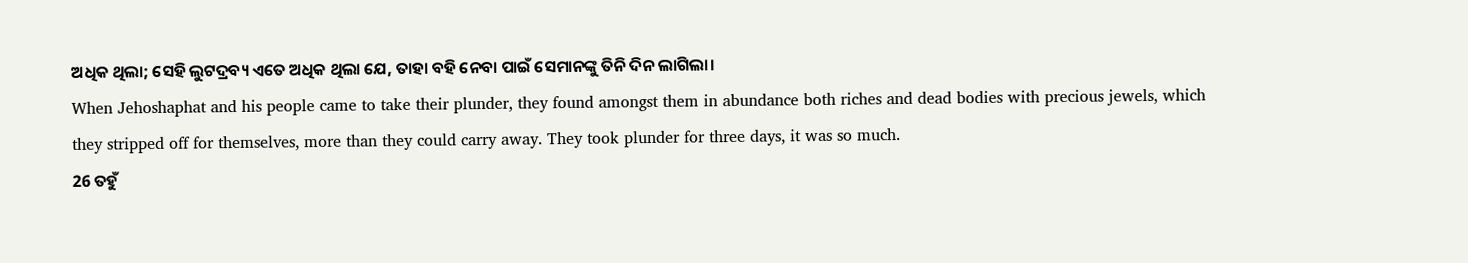ଅଧିକ ଥିଲା; ସେହି ଲୁଟଦ୍ରବ୍ୟ ଏତେ ଅଧିକ ଥିଲା ଯେ, ତାହା ବହି ନେବା ପାଇଁ ସେମାନଙ୍କୁ ତିନି ଦିନ ଲାଗିଲା।
When Jehoshaphat and his people came to take their plunder, they found amongst them in abundance both riches and dead bodies with precious jewels, which they stripped off for themselves, more than they could carry away. They took plunder for three days, it was so much.
26 ତହୁଁ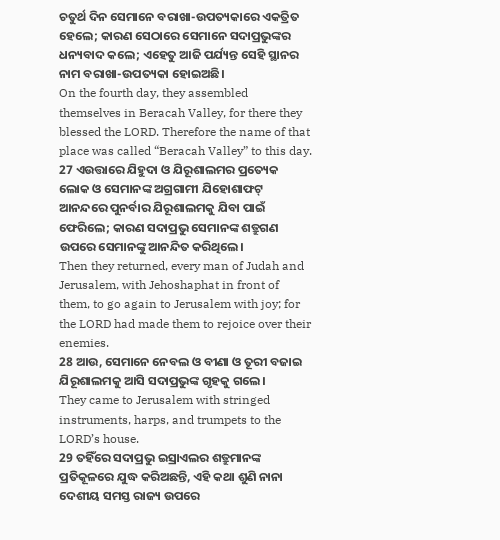ଚତୁର୍ଥ ଦିନ ସେମାନେ ବରାଖା-ଉପତ୍ୟକାରେ ଏକତ୍ରିତ ହେଲେ; କାରଣ ସେଠାରେ ସେମାନେ ସଦାପ୍ରଭୁଙ୍କର ଧନ୍ୟବାଦ କଲେ; ଏହେତୁ ଆଜି ପର୍ଯ୍ୟନ୍ତ ସେହି ସ୍ଥାନର ନାମ ବରାଖା-ଉପତ୍ୟକା ହୋଇଅଛି।
On the fourth day, they assembled themselves in Beracah Valley, for there they blessed the LORD. Therefore the name of that place was called “Beracah Valley” to this day.
27 ଏଉତ୍ତାରେ ଯିହୁଦା ଓ ଯିରୂଶାଲମର ପ୍ରତ୍ୟେକ ଲୋକ ଓ ସେମାନଙ୍କ ଅଗ୍ରଗାମୀ ଯିହୋଶାଫଟ୍ ଆନନ୍ଦରେ ପୁନର୍ବାର ଯିରୂଶାଲମକୁ ଯିବା ପାଇଁ ଫେରିଲେ; କାରଣ ସଦାପ୍ରଭୁ ସେମାନଙ୍କ ଶତ୍ରୁଗଣ ଉପରେ ସେମାନଙ୍କୁ ଆନନ୍ଦିତ କରିଥିଲେ।
Then they returned, every man of Judah and Jerusalem, with Jehoshaphat in front of them, to go again to Jerusalem with joy; for the LORD had made them to rejoice over their enemies.
28 ଆଉ, ସେମାନେ ନେବଲ ଓ ବୀଣା ଓ ତୂରୀ ବଜାଇ ଯିରୂଶାଲମକୁ ଆସି ସଦାପ୍ରଭୁଙ୍କ ଗୃହକୁ ଗଲେ।
They came to Jerusalem with stringed instruments, harps, and trumpets to the LORD’s house.
29 ତହିଁରେ ସଦାପ୍ରଭୁ ଇସ୍ରାଏଲର ଶତ୍ରୁମାନଙ୍କ ପ୍ରତିକୂଳରେ ଯୁଦ୍ଧ କରିଅଛନ୍ତି, ଏହି କଥା ଶୁଣି ନାନା ଦେଶୀୟ ସମସ୍ତ ରାଜ୍ୟ ଉପରେ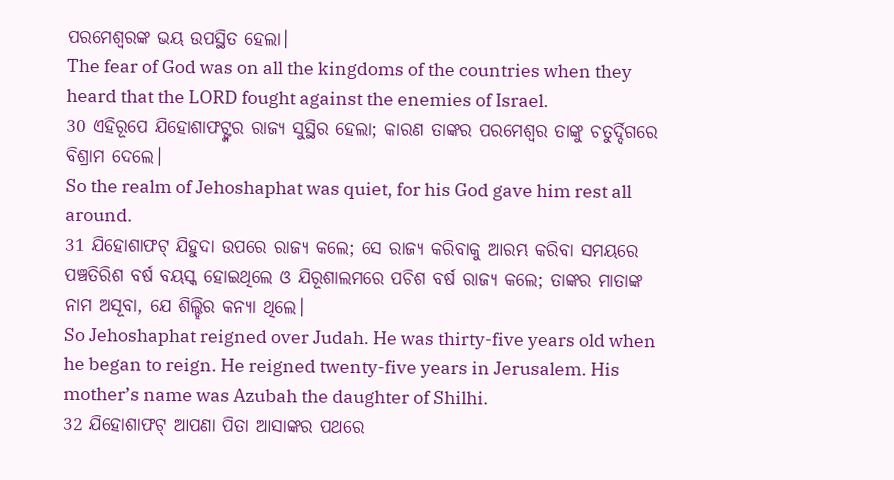ପରମେଶ୍ୱରଙ୍କ ଭୟ ଉପସ୍ଥିତ ହେଲା।
The fear of God was on all the kingdoms of the countries when they heard that the LORD fought against the enemies of Israel.
30 ଏହିରୂପେ ଯିହୋଶାଫଟ୍ଙ୍କର ରାଜ୍ୟ ସୁସ୍ଥିର ହେଲା; କାରଣ ତାଙ୍କର ପରମେଶ୍ୱର ତାଙ୍କୁ ଚତୁର୍ଦ୍ଦିଗରେ ବିଶ୍ରାମ ଦେଲେ।
So the realm of Jehoshaphat was quiet, for his God gave him rest all around.
31 ଯିହୋଶାଫଟ୍ ଯିହୁଦା ଉପରେ ରାଜ୍ୟ କଲେ; ସେ ରାଜ୍ୟ କରିବାକୁ ଆରମ୍ଭ କରିବା ସମୟରେ ପଞ୍ଚତିରିଶ ବର୍ଷ ବୟସ୍କ ହୋଇଥିଲେ ଓ ଯିରୂଶାଲମରେ ପଚିଶ ବର୍ଷ ରାଜ୍ୟ କଲେ; ତାଙ୍କର ମାତାଙ୍କ ନାମ ଅସୂବା, ଯେ ଶିଲ୍ହିର କନ୍ୟା ଥିଲେ।
So Jehoshaphat reigned over Judah. He was thirty-five years old when he began to reign. He reigned twenty-five years in Jerusalem. His mother’s name was Azubah the daughter of Shilhi.
32 ଯିହୋଶାଫଟ୍ ଆପଣା ପିତା ଆସାଙ୍କର ପଥରେ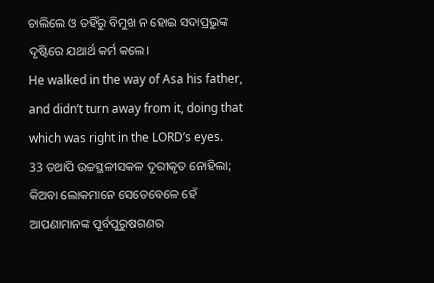ଚାଲିଲେ ଓ ତହିଁରୁ ବିମୁଖ ନ ହୋଇ ସଦାପ୍ରଭୁଙ୍କ ଦୃଷ୍ଟିରେ ଯଥାର୍ଥ କର୍ମ କଲେ।
He walked in the way of Asa his father, and didn’t turn away from it, doing that which was right in the LORD’s eyes.
33 ତଥାପି ଉଚ୍ଚସ୍ଥଳୀସକଳ ଦୂରୀକୃତ ନୋହିଲା; କିଅବା ଲୋକମାନେ ସେତେବେଳେ ହେଁ ଆପଣାମାନଙ୍କ ପୂର୍ବପୁରୁଷଗଣର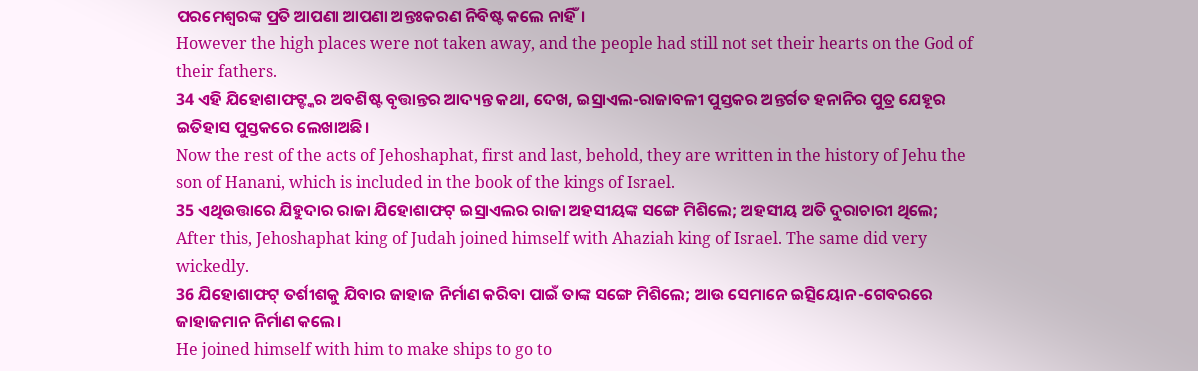ପରମେଶ୍ୱରଙ୍କ ପ୍ରତି ଆପଣା ଆପଣା ଅନ୍ତଃକରଣ ନିବିଷ୍ଟ କଲେ ନାହିଁ।
However the high places were not taken away, and the people had still not set their hearts on the God of their fathers.
34 ଏହି ଯିହୋଶାଫଟ୍ଙ୍କର ଅବଶିଷ୍ଟ ବୃତ୍ତାନ୍ତର ଆଦ୍ୟନ୍ତ କଥା, ଦେଖ, ଇସ୍ରାଏଲ-ରାଜାବଳୀ ପୁସ୍ତକର ଅନ୍ତର୍ଗତ ହନାନିର ପୁତ୍ର ଯେହୂର ଇତିହାସ ପୁସ୍ତକରେ ଲେଖାଅଛି।
Now the rest of the acts of Jehoshaphat, first and last, behold, they are written in the history of Jehu the son of Hanani, which is included in the book of the kings of Israel.
35 ଏଥିଉତ୍ତାରେ ଯିହୁଦାର ରାଜା ଯିହୋଶାଫଟ୍ ଇସ୍ରାଏଲର ରାଜା ଅହସୀୟଙ୍କ ସଙ୍ଗେ ମିଶିଲେ; ଅହସୀୟ ଅତି ଦୁରାଚାରୀ ଥିଲେ;
After this, Jehoshaphat king of Judah joined himself with Ahaziah king of Israel. The same did very wickedly.
36 ଯିହୋଶାଫଟ୍ ତର୍ଶୀଶକୁ ଯିବାର ଜାହାଜ ନିର୍ମାଣ କରିବା ପାଇଁ ତାଙ୍କ ସଙ୍ଗେ ମିଶିଲେ; ଆଉ ସେମାନେ ଇତ୍ସିୟୋନ-ଗେବରରେ ଜାହାଜମାନ ନିର୍ମାଣ କଲେ।
He joined himself with him to make ships to go to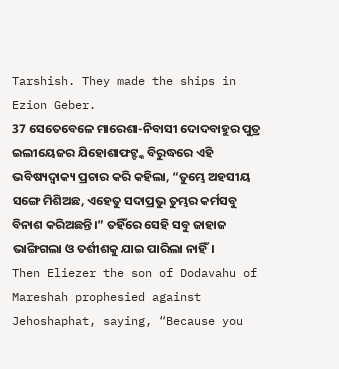Tarshish. They made the ships in Ezion Geber.
37 ସେତେବେଳେ ମାରେଶା-ନିବାସୀ ଦୋଦବାହୁର ପୁତ୍ର ଇଲୀୟେଜର ଯିହୋଶାଫଟ୍ଙ୍କ ବିରୁଦ୍ଧରେ ଏହି ଭବିଷ୍ୟଦ୍ବାକ୍ୟ ପ୍ରଚାର କରି କହିଲା, “ତୁମ୍ଭେ ଅହସୀୟ ସଙ୍ଗେ ମିଶିଅଛ, ଏହେତୁ ସଦାପ୍ରଭୁ ତୁମ୍ଭର କର୍ମସବୁ ବିନାଶ କରିଅଛନ୍ତି।” ତହିଁରେ ସେହି ସବୁ ଜାହାଜ ଭାଙ୍ଗିଗଲା ଓ ତର୍ଶୀଶକୁ ଯାଇ ପାରିଲା ନାହିଁ।
Then Eliezer the son of Dodavahu of Mareshah prophesied against Jehoshaphat, saying, “Because you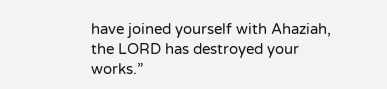have joined yourself with Ahaziah, the LORD has destroyed your works.”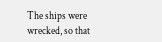The ships were wrecked, so that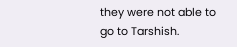they were not able to go to Tarshish.